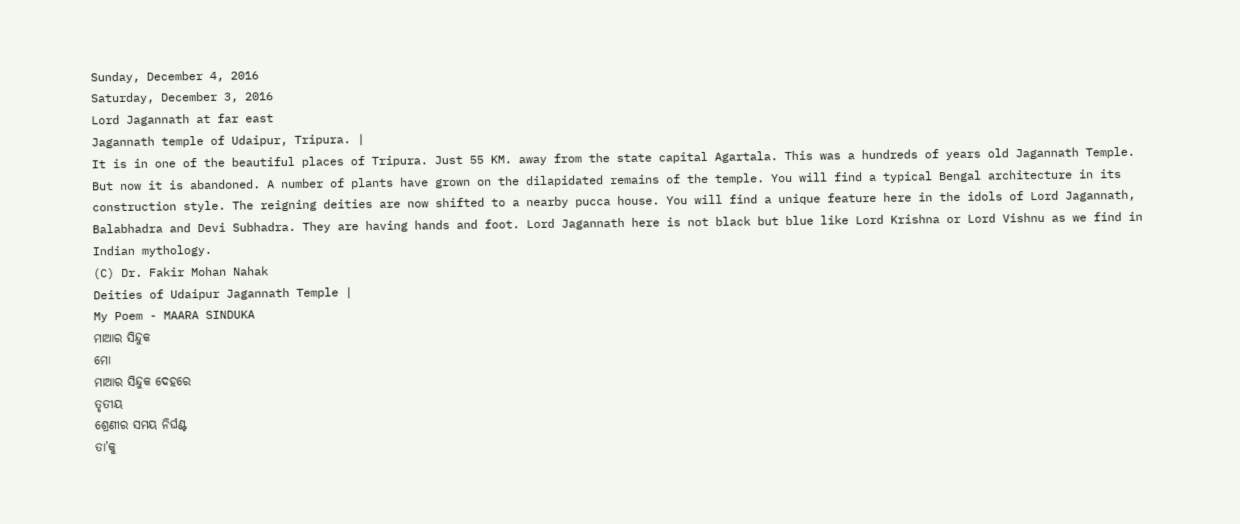Sunday, December 4, 2016
Saturday, December 3, 2016
Lord Jagannath at far east
Jagannath temple of Udaipur, Tripura. |
It is in one of the beautiful places of Tripura. Just 55 KM. away from the state capital Agartala. This was a hundreds of years old Jagannath Temple. But now it is abandoned. A number of plants have grown on the dilapidated remains of the temple. You will find a typical Bengal architecture in its construction style. The reigning deities are now shifted to a nearby pucca house. You will find a unique feature here in the idols of Lord Jagannath, Balabhadra and Devi Subhadra. They are having hands and foot. Lord Jagannath here is not black but blue like Lord Krishna or Lord Vishnu as we find in Indian mythology.
(C) Dr. Fakir Mohan Nahak
Deities of Udaipur Jagannath Temple |
My Poem - MAARA SINDUKA
ମାଆର ସିନ୍ଦୁକ
ମୋ
ମାଆର ସିନ୍ଦୁକ ଦେହରେ
ତୃତୀୟ
ଶ୍ରେଣୀର ସମୟ ନିର୍ଘଣ୍ଟ
ତା’କୁ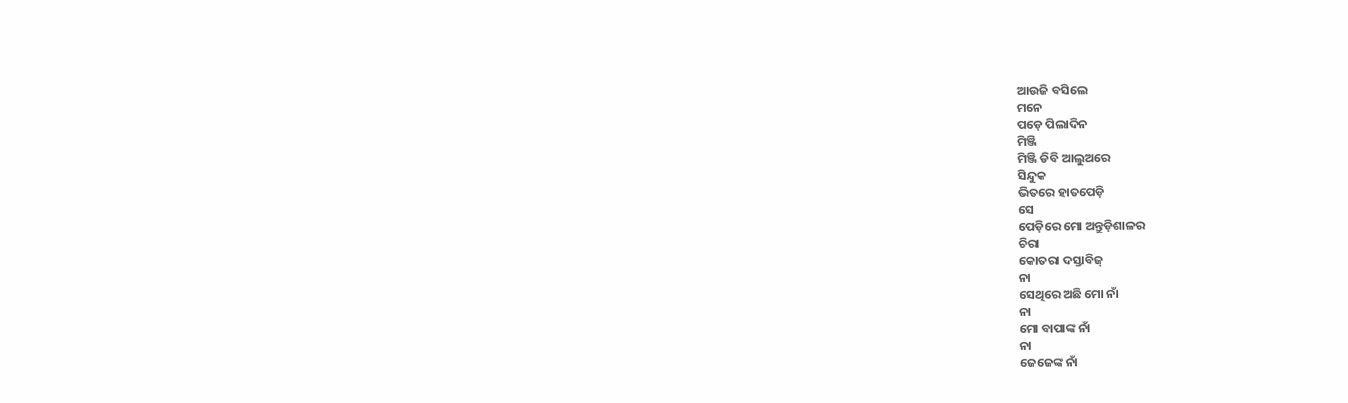ଆଉଜି ବସିଲେ
ମନେ
ପଡ଼େ ପିଲାଦିନ
ମିଞ୍ଜି
ମିଞ୍ଜି ଡିବି ଆଲୁଅରେ
ସିନ୍ଦୁକ
ଭିତରେ ହାତପେଡ଼ି
ସେ
ପେଡ଼ିରେ ମୋ ଅନ୍ତୁଡ଼ିଶାଳର
ଚିରା
କୋତରା ଦସ୍ତାବିଜ୍
ନା
ସେଥିରେ ଅଛି ମୋ ନାଁ
ନା
ମୋ ବାପାଙ୍କ ନାଁ
ନା
ଜେଜେଙ୍କ ନାଁ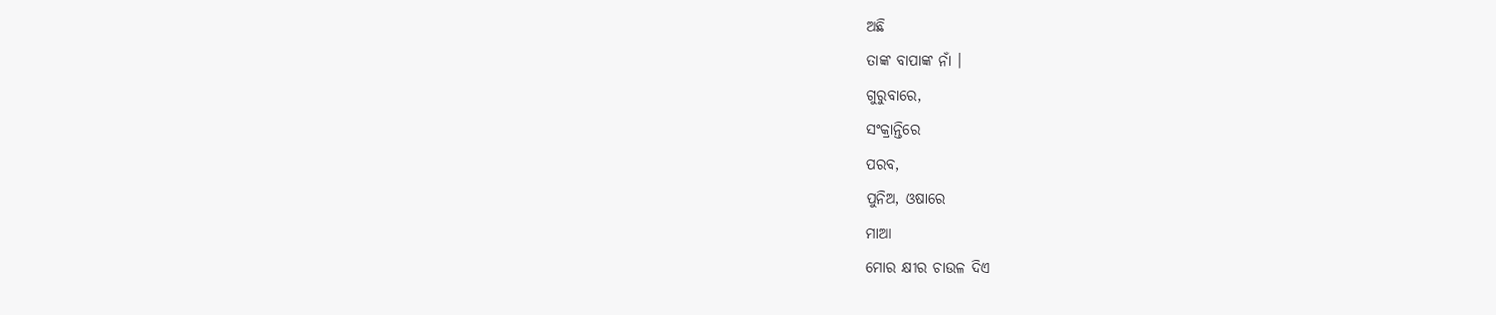ଅଛି
ତାଙ୍କ ବାପାଙ୍କ ନାଁ ।
ଗୁରୁବାରେ,
ସଂକ୍ରାନ୍ତିରେ
ପରବ,
ପୁନିଅ, ଓଷାରେ
ମାଆ
ମୋର କ୍ଷୀର ଚାଉଳ ଦିଏ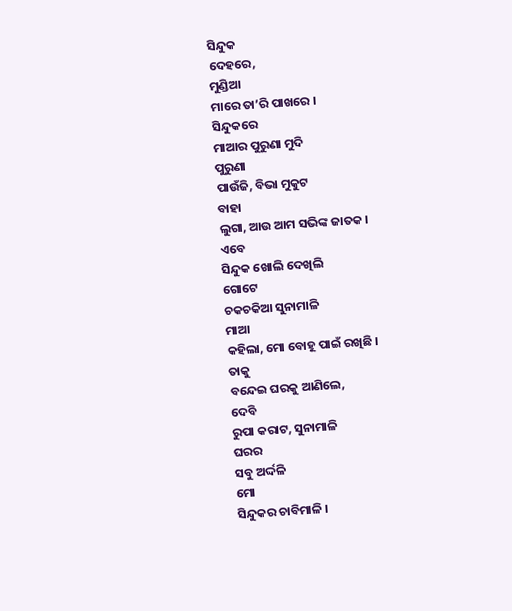ସିନ୍ଦୁକ
ଦେହରେ,
ମୁଣ୍ଡିଆ
ମାରେ ତା’ରି ପାଖରେ ।
ସିନ୍ଦୁକରେ
ମାଆର ପୁରୁଣା ମୁଦି
ପୁରୁଣା
ପାଉଁଜି, ବିଭା ମୁକୁଟ
ବାହା
ଲୁଗା, ଆଉ ଆମ ସଭିଙ୍କ ଜାତକ ।
ଏବେ
ସିନ୍ଦୁକ ଖୋଲି ଦେଖିଲି
ଗୋଟେ
ଚକଚକିଆ ସୁନାମାଳି
ମାଆ
କହିଲା, ମୋ ବୋହୂ ପାଇଁ ରଖିଛି ।
ତାକୁ
ବନ୍ଦେଇ ଘରକୁ ଆଣିଲେ,
ଦେବି
ରୁପା କରାଟ, ସୁନାମାଳି
ଘରର
ସବୁ ଅର୍ଦ୍ଦଳି
ମୋ
ସିନ୍ଦୁକର ଚାବିମାଳି ।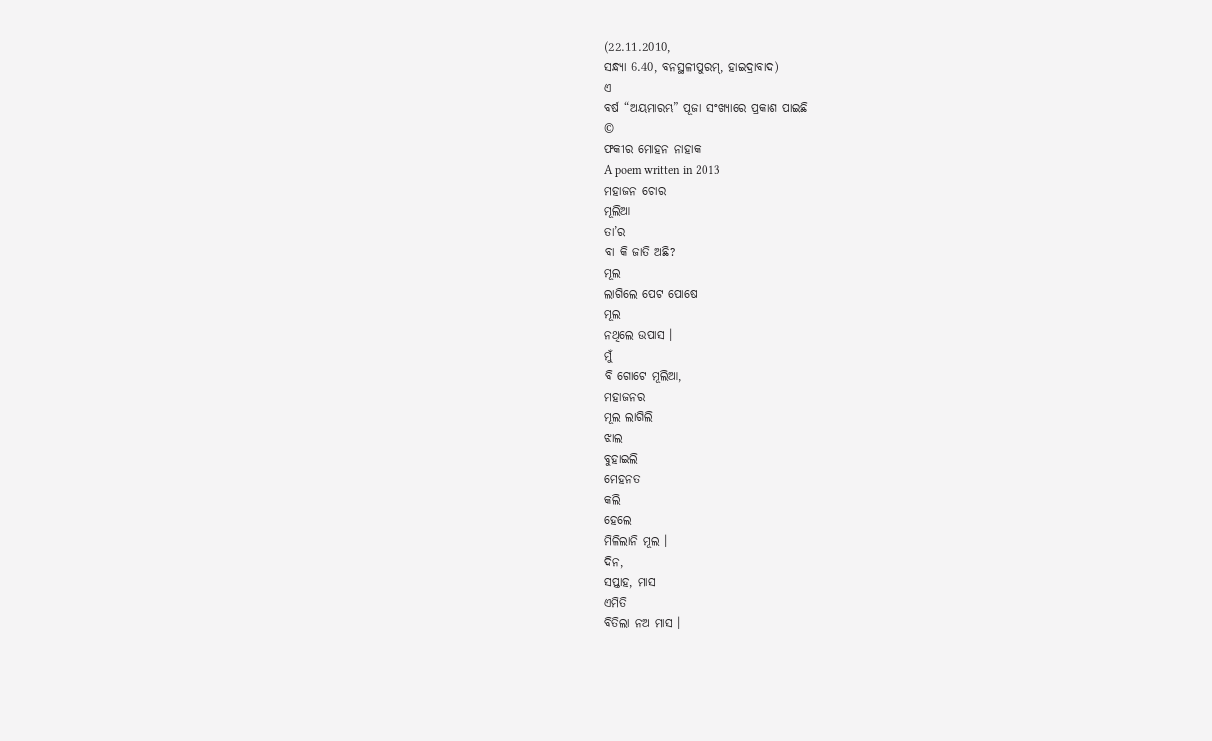(22.11.2010,
ସନ୍ଧ୍ୟା 6.40, ବନସ୍ଥଳୀପୁରମ୍, ହାଇଦ୍ରାବାଦ)
ଏ
ବର୍ଷ “ଅୟମାରମ୍ଭ” ପୂଜା ସଂଖ୍ୟାରେ ପ୍ରକାଶ ପାଇଛି
©
ଫକୀର ମୋହନ ନାହାକ
A poem written in 2013
ମହାଜନ ଚୋର
ମୂଲିଆ
ତା’ର
ବା କି ଜାତି ଅଛି?
ମୂଲ
ଲାଗିଲେ ପେଟ ପୋଷେ
ମୂଲ
ନଥିଲେ ଉପାସ ।
ମୁଁ
ବି ଗୋଟେ ମୂଲିଆ,
ମହାଜନର
ମୂଲ ଲାଗିଲି
ଝାଲ
ବୁହାଇଲି
ମେହନତ
କଲି
ହେଲେ
ମିଳିଲାନି ମୂଲ ।
ଦିନ,
ସପ୍ତାହ, ମାସ
ଏମିତି
ବିତିଲା ନଅ ମାସ ।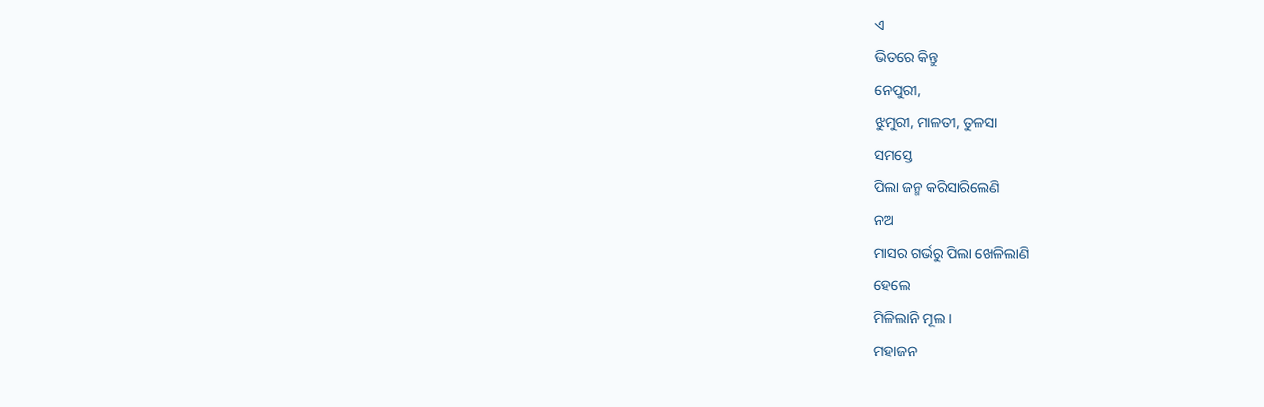ଏ
ଭିତରେ କିନ୍ତୁ
ନେପୁରୀ,
ଝୁମୁରୀ, ମାଳତୀ, ତୁଳସା
ସମସ୍ତେ
ପିଲା ଜନ୍ମ କରିସାରିଲେଣି
ନଅ
ମାସର ଗର୍ଭରୁ ପିଲା ଖେଳିଲାଣି
ହେଲେ
ମିଳିଲାନି ମୂଲ ।
ମହାଜନ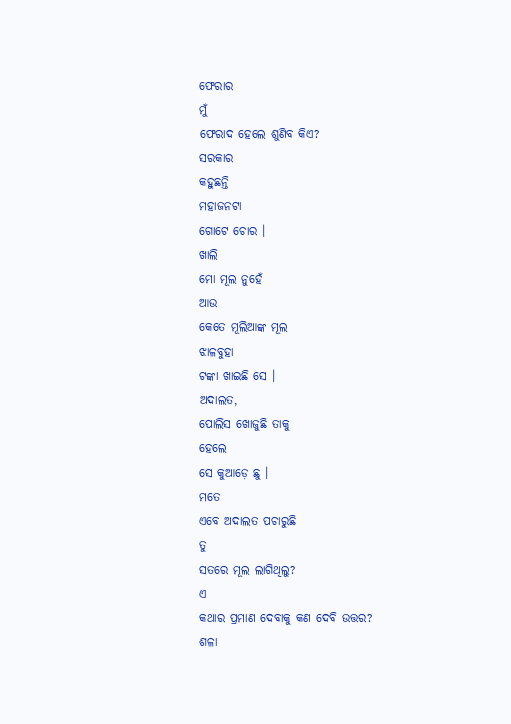ଫେରାର
ମୁଁ
ଫେରାଦ ହେଲେ ଶୁଣିବ କିଏ?
ସରକାର
କହୁଛନ୍ତି
ମହାଜନଟା
ଗୋଟେ ଚୋର ।
ଖାଲି
ମୋ ମୂଲ ନୁହେଁ
ଆଉ
କେତେ ମୂଲିଆଙ୍କ ମୂଲ
ଝାଳବୁହା
ଟଙ୍କା ଖାଇଛି ସେ ।
ଅଦାଲତ,
ପୋଲିସ ଖୋଜୁଛି ତାକୁ
ହେଲେ
ସେ କୁଆଡ଼େ ଛୁ ।
ମତେ
ଏବେ ଅଦାଲତ ପଚାରୁଛି
ତୁ
ସତରେ ମୂଲ ଲାଗିଥିଲୁ?
ଏ
କଥାର ପ୍ରମାଣ ଦେବାକୁ କଣ ଦେବି ଉତ୍ତର?
ଶଳା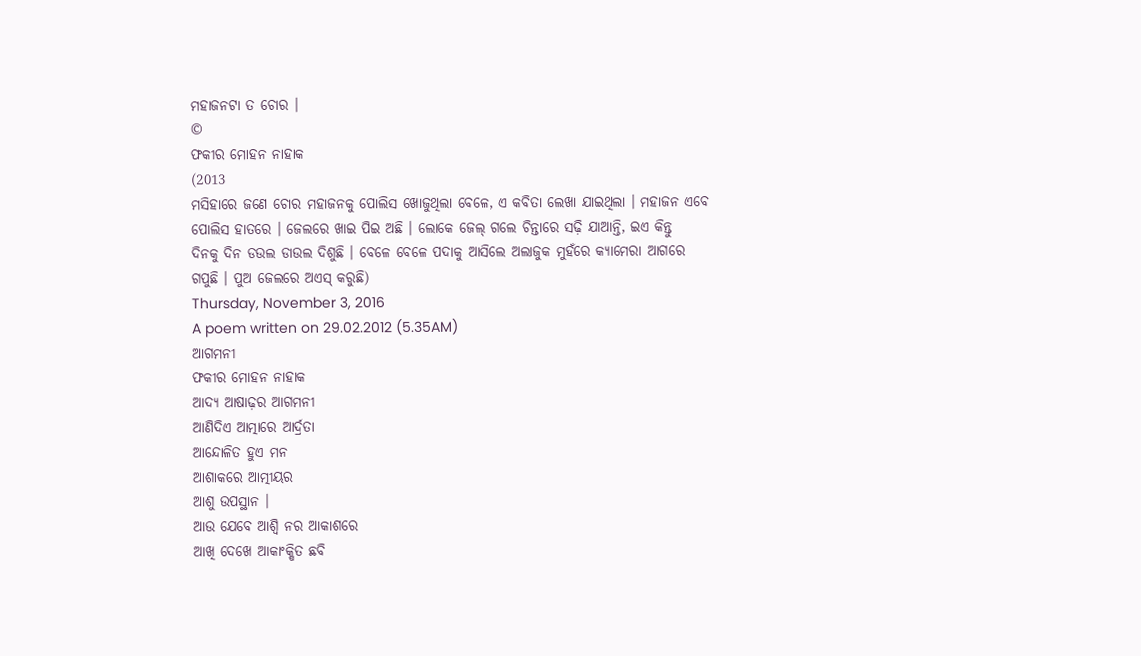ମହାଜନଟା ତ ଚୋର ।
©
ଫକୀର ମୋହନ ନାହାକ
(2013
ମସିହାରେ ଜଣେ ଚୋର ମହାଜନକୁ ପୋଲିସ ଖୋଜୁଥିଲା ବେଳେ, ଏ କବିତା ଲେଖା ଯାଇଥିଲା । ମହାଜନ ଏବେ ପୋଲିସ ହାତରେ । ଜେଲରେ ଖାଇ ପିଇ ଅଛି । ଲୋକେ ଜେଲ୍ ଗଲେ ଚିନ୍ତାରେ ସଢ଼ି ଯାଆନ୍ତି, ଇଏ କିନ୍ତୁ
ଦିନକୁ ଦିନ ଡଉଲ ଡାଉଲ ଦିଶୁଛି । ବେଳେ ବେଳେ ପଦାକୁ ଆସିଲେ ଅଲାଜୁକ ମୁହଁରେ କ୍ୟାମେରା ଆଗରେ
ଗପୁଛି । ପୁଅ ଜେଲରେ ଅଏସ୍ କରୁଛି)
Thursday, November 3, 2016
A poem written on 29.02.2012 (5.35AM)
ଆଗମନୀ
ଫକୀର ମୋହନ ନାହାକ
ଆଦ୍ୟ ଆଷାଢ଼ର ଆଗମନୀ
ଆଣିଦିଏ ଆତ୍ମାରେ ଆର୍ଦ୍ରତା
ଆନ୍ଦୋଳିତ ହୁଏ ମନ
ଆଶାକରେ ଆତ୍ମୀୟର
ଆଶୁ ଉପସ୍ଥାନ ।
ଆଉ ଯେବେ ଆଶ୍ବି ନର ଆକାଶରେ
ଆଖି ଦେଖେ ଆକାଂକ୍ଷିତ ଛବି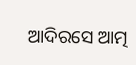ଆଦିରସେ ଆତ୍ମ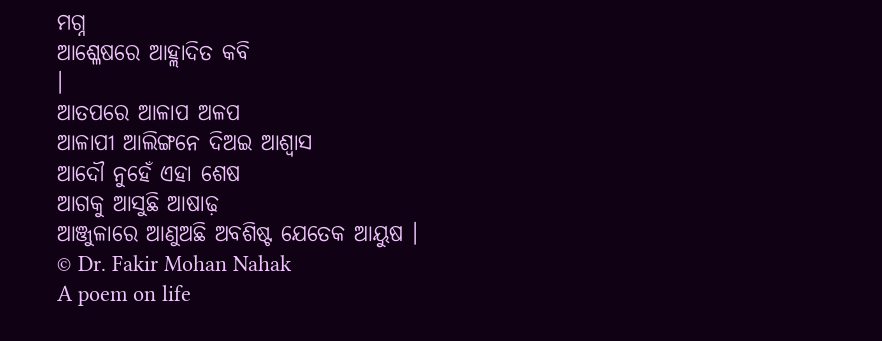ମଗ୍ନ
ଆଶ୍ଳେଷରେ ଆହ୍ଲାଦିତ କବି
।
ଆତପରେ ଆଳାପ ଅଳପ
ଆଳାପୀ ଆଲିଙ୍ଗନେ ଦିଅଇ ଆଶ୍ବାସ
ଆଦୌ ନୁହେଁ ଏହା ଶେଷ
ଆଗକୁ ଆସୁଛି ଆଷାଢ଼
ଆଞ୍ଜୁଳାରେ ଆଣୁଅଛି ଅବଶିଷ୍ଟ ଯେତେକ ଆୟୁଷ ।
© Dr. Fakir Mohan Nahak
A poem on life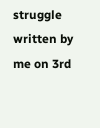struggle written by me on 3rd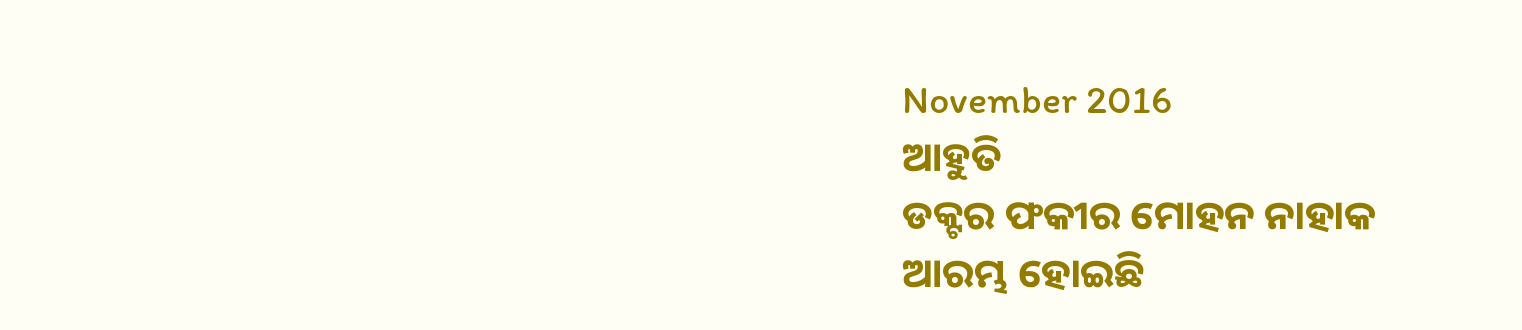November 2016
ଆହୁତି
ଡକ୍ଟର ଫକୀର ମୋହନ ନାହାକ
ଆରମ୍ଭ ହୋଇଛି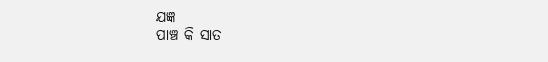ଯଜ୍ଞ
ପାଞ୍ଚ କି ସାତ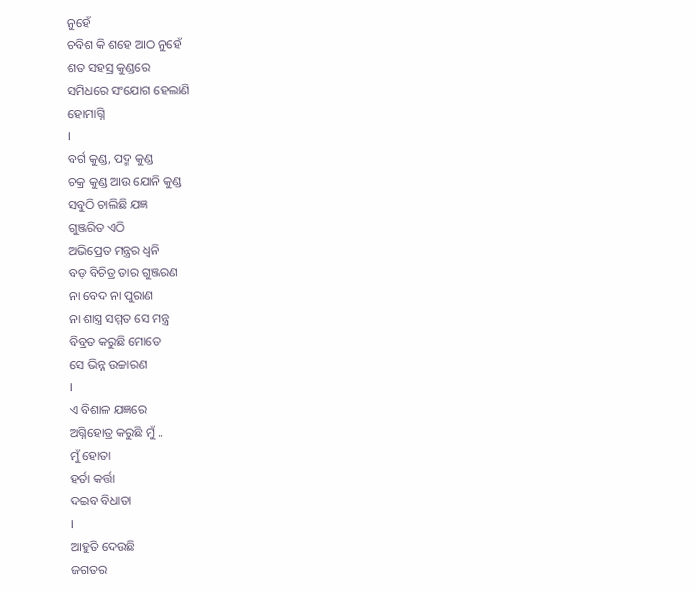ନୁହେଁ
ଚବିଶ କି ଶହେ ଆଠ ନୁହେଁ
ଶତ ସହସ୍ର କୁଣ୍ଡରେ
ସମିଧରେ ସଂଯୋଗ ହେଲାଣି
ହୋମାଗ୍ନି
।
ବର୍ଗ କୁଣ୍ଡ, ପଦ୍ମ କୁଣ୍ଡ
ଚକ୍ର କୁଣ୍ଡ ଆଉ ଯୋନି କୁଣ୍ଡ
ସବୁଠି ଚାଲିଛି ଯଜ୍ଞ
ଗୁଞ୍ଜରିତ ଏଠି
ଅଭିପ୍ରେତ ମନ୍ତ୍ରର ଧ୍ବନି
ବଡ଼ ବିଚିତ୍ର ତାର ଗୁଞ୍ଜରଣ
ନା ବେଦ ନା ପୁରାଣ
ନା ଶାସ୍ତ୍ର ସମ୍ମତ ସେ ମନ୍ତ୍ର
ବିବ୍ରତ କରୁଛି ମୋତେ
ସେ ଭିନ୍ନ ଉଚ୍ଚାରଣ
।
ଏ ବିଶାଳ ଯଜ୍ଞରେ
ଅଗ୍ନିହୋତ୍ର କରୁଛି ମୁଁ ..
ମୁଁ ହୋତା
ହର୍ତା କର୍ତ୍ତା
ଦଇବ ବିଧାତା
।
ଆହୁତି ଦେଉଛି
ଜଗତର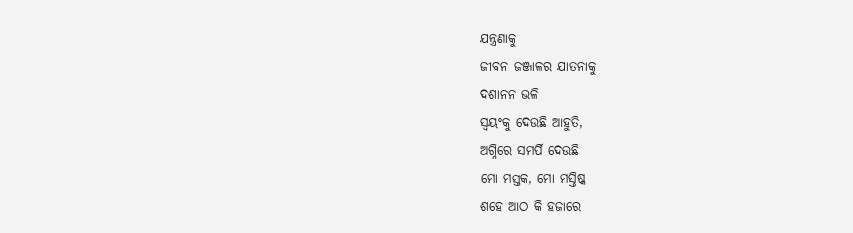ଯନ୍ତ୍ରଣାକୁ
ଜୀବନ ଜଞ୍ଜାଳର ଯାତନାକୁ
ଦଶାନନ ଭଳି
ସ୍ବୟଂକୁ ଦେଉଛି ଆହୁତି,
ଅଗ୍ନିରେ ସମର୍ପି ଦେଉଛି
ମୋ ମସ୍ତକ, ମୋ ମସ୍ତିଷ୍କ
ଶହେ ଆଠ କି ହଜାରେ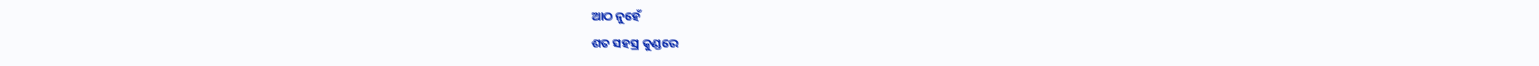ଆଠ ନୁହେଁ
ଶତ ସହସ୍ର କୁଣ୍ଡରେ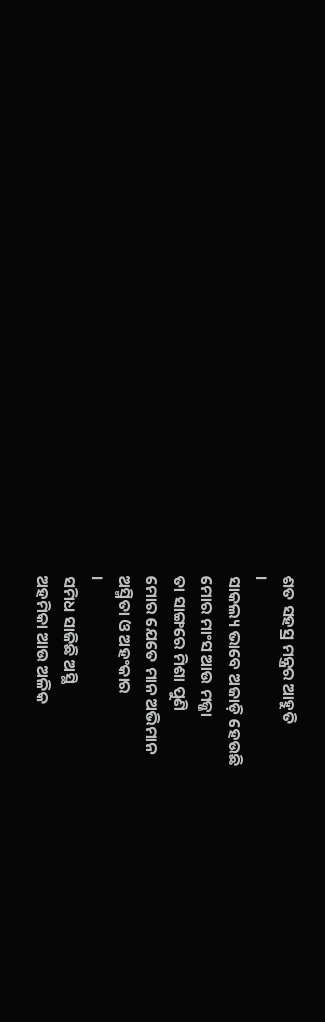ଶତ ସହସ୍ର ମନ୍ତ୍ରର ଆହୁତି
।
ସାକଲ୍ୟ ଭାବେ ଅଜାଡ଼ି ହେଉଛି
ମୋର ମାଂସ ଆଉ ମଜ୍ଜା
ତା ସାଙ୍ଗରେ ମିଶା ପୁଣି
ମୋର ଯେତେ ମାନ ଅଭିମାନ
ଅସ୍ମିତା ଓ ଅହଂକାର
।
ସମିଧ ସାଜିଛି ଅସ୍ଥି
ଅହମିକା ଆଉ ଅଳିକ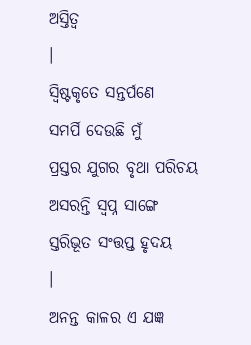ଅସ୍ତିତ୍ବ
।
ସ୍ବିଷ୍ଟକୃତେ ସନ୍ତର୍ପଣେ
ସମର୍ପି ଦେଉଛି ମୁଁ
ପ୍ରସ୍ତର ଯୁଗର ବୃଥା ପରିଚୟ
ଅସରନ୍ତି ସ୍ବପ୍ନ ସାଙ୍ଗେ
ସ୍ତରିଭୂତ ସଂତ୍ତପ୍ତ ହୃଦୟ
।
ଅନନ୍ତ କାଳର ଏ ଯଜ୍ଞ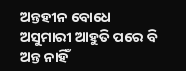ଅନ୍ତହୀନ ବୋଧେ
ଅସୁମାରୀ ଆହୁତି ପରେ ବି
ଅନ୍ତ ନାହିଁ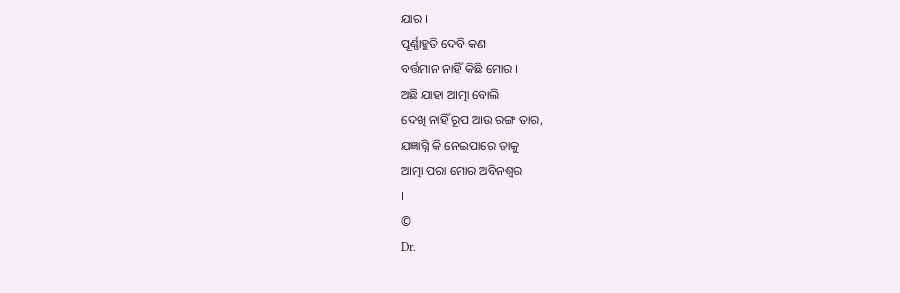ଯାର ।
ପୂର୍ଣ୍ଣାହୁତି ଦେବି କଣ
ବର୍ତ୍ତମାନ ନାହିଁ କିଛି ମୋର ।
ଅଛି ଯାହା ଆତ୍ମା ବୋଲି
ଦେଖି ନାହିଁ ରୂପ ଆଉ ରଙ୍ଗ ତାର,
ଯଜ୍ଞାଗ୍ନି କି ନେଇପାରେ ତାକୁ
ଆତ୍ମା ପରା ମୋର ଅବିନଶ୍ବର
।
©
Dr.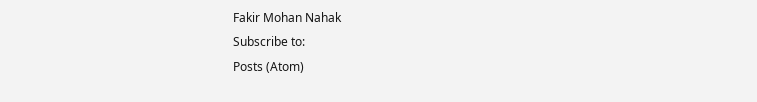Fakir Mohan Nahak
Subscribe to:
Posts (Atom)